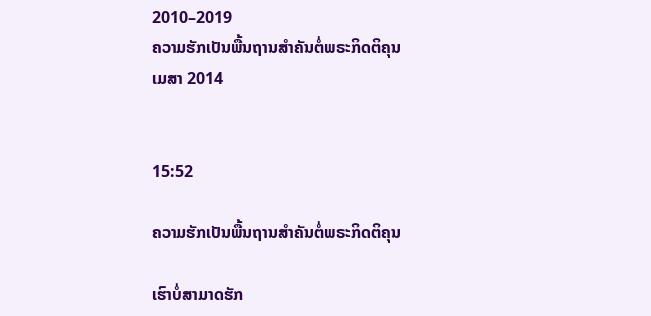2010–2019
ຄວາມຮັກເປັນພື້ນຖານສຳຄັນຕໍ່ພຣະກິດຕິຄຸນ
ເມສາ 2014


15:52

ຄວາມຮັກເປັນພື້ນຖານສຳຄັນຕໍ່ພຣະກິດຕິຄຸນ

ເຮົາບໍ່ສາມາດຮັກ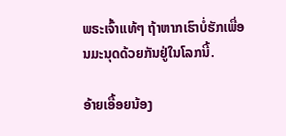ພຣະເຈົ້າແທ້ໆ ຖ້າຫາກເຮົາບໍ່ຮັກເພື່ອນມະນຸດດ້ວຍກັນຢູ່ໃນໂລກນີ້.

ອ້າຍເອື້ອຍນ້ອງ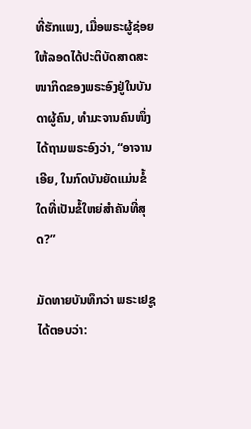ທີ່ຮັກແພງ, ເມື່ອພຣະຜູ້ຊ່ອຍໃຫ້ລອດໄດ້ປະຕິບັດສາດສະໜາກິດຂອງພຣະອົງຢູ່ໃນບັນດາຜູ້ຄົນ, ທຳມະຈານຄົນໜຶ່ງໄດ້ຖາມພຣະອົງວ່າ, “ອາຈານເອີຍ, ໃນກົດບັນຍັດແມ່ນຂໍ້ໃດທີ່ເປັນຂໍ້ໃຫຍ່ສຳຄັນທີ່ສຸດ?”

ມັດທາຍບັນທຶກວ່າ ພຣະເຢຊູໄດ້ຕອບວ່າ: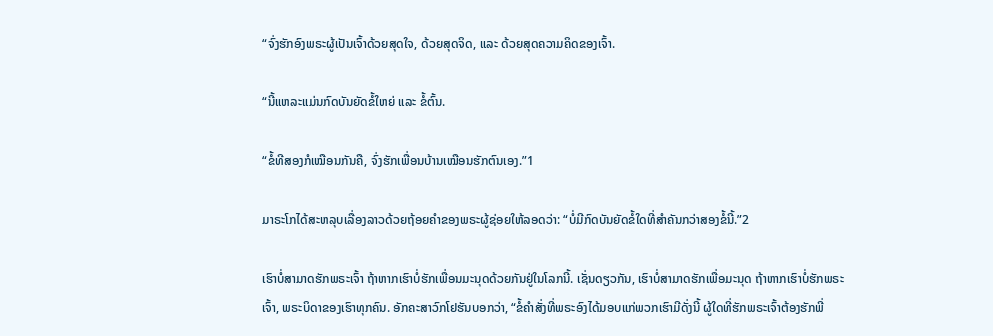“ຈົ່ງຮັກອົງພຣະຜູ້ເປັນເຈົ້າດ້ວຍສຸດໃຈ, ດ້ວຍສຸດຈິດ, ແລະ ດ້ວຍສຸດຄວາມຄິດຂອງເຈົ້າ.

“ນີ້ແຫລະແມ່ນກົດບັນຍັດຂໍ້ໃຫຍ່ ແລະ ຂໍ້ຕົ້ນ.

“ຂໍ້ທີສອງກໍເໝືອນກັນຄື, ຈົ່ງຮັກເພື່ອນບ້ານເໝືອນຮັກຕົນເອງ.”1

ມາຣະໂກໄດ້ສະຫລຸບເລື່ອງລາວດ້ວຍຖ້ອຍຄຳຂອງພຣະຜູ້ຊ່ອຍໃຫ້ລອດວ່າ: “ບໍ່ມີກົດບັນຍັດຂໍ້ໃດທີ່ສຳຄັນກວ່າສອງຂໍ້ນີ້.”2

ເຮົາບໍ່ສາມາດຮັກພຣະເຈົ້າ ຖ້າຫາກເຮົາບໍ່ຮັກເພື່ອນມະນຸດດ້ວຍກັນຢູ່ໃນໂລກນີ້. ເຊັ່ນດຽວກັນ, ເຮົາບໍ່ສາມາດຮັກເພື່ອມະນຸດ ຖ້າຫາກເຮົາບໍ່ຮັກພຣະເຈົ້າ, ພຣະບິດາຂອງເຮົາທຸກຄົນ. ອັກຄະສາວົກໂຢຮັນບອກວ່າ, “ຂໍ້ຄຳສັ່ງທີ່ພຣະອົງໄດ້ມອບແກ່ພວກເຮົາມີດັ່ງນີ້ ຜູ້ໃດທີ່ຮັກພຣະເຈົ້າຕ້ອງຮັກພີ່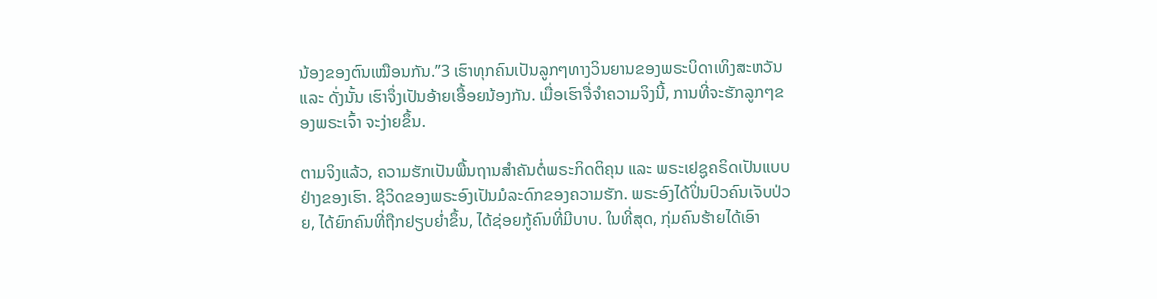ນ້ອງຂອງຕົນເໝືອນກັນ.”3 ເຮົາທຸກຄົນເປັນລູກໆທາງວິນຍານຂອງພຣະບິດາເທິງສະຫວັນ ແລະ ດັ່ງນັ້ນ ເຮົາຈຶ່ງເປັນອ້າຍເອື້ອຍນ້ອງກັນ. ເມື່ອເຮົາຈື່ຈຳຄວາມຈິງນີ້, ການທີ່ຈະຮັກລູກໆຂອງພຣະເຈົ້າ ຈະງ່າຍຂຶ້ນ.

ຕາມຈິງແລ້ວ, ຄວາມຮັກເປັນພື້ນຖານສຳຄັນຕໍ່ພຣະກິດຕິຄຸນ ແລະ ພຣະເຢຊູຄຣິດເປັນແບບຢ່າງຂອງເຮົາ. ຊີວິດຂອງພຣະອົງເປັນມໍລະດົກຂອງຄວາມຮັກ. ພຣະອົງໄດ້ປິ່ນປົວຄົນເຈັບປ່ວຍ, ໄດ້ຍົກຄົນທີ່ຖືກຢຽບຍ່ຳຂຶ້ນ, ໄດ້ຊ່ອຍກູ້ຄົນທີ່ມີບາບ. ໃນທີ່ສຸດ, ກຸ່ມຄົນຮ້າຍໄດ້ເອົາ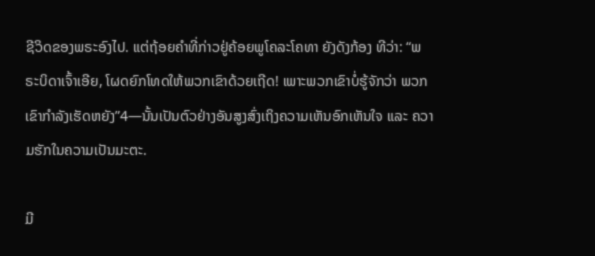ຊີວິດຂອງພຣະອົງໄປ. ແຕ່ຖ້ອຍຄຳທີ່ກ່າວຢູ່ຄ້ອຍພູໂຄລະໂຄທາ ຍັງດັງກ້ອງ ທີວ່າ: “ພຣະບິດາເຈົ້າເອີຍ, ໂຜດຍົກໂທດໃຫ້ພວກເຂົາດ້ວຍເຖີດ! ເພາະພວກເຂົາບໍ່ຮູ້ຈັກວ່າ ພວກເຂົາກຳລັງເຮັດຫຍັງ”4—ນັ້ນເປັນຕົວຢ່າງອັນສູງສົ່ງເຖິງຄວາມເຫັນອົກເຫັນໃຈ ແລະ ຄວາມຮັກໃນຄວາມເປັນມະຕະ.

ມີ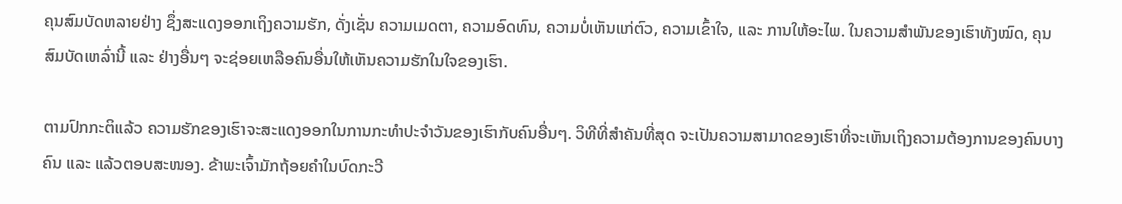ຄຸນສົມບັດຫລາຍຢ່າງ ຊຶ່ງສະແດງອອກເຖິງຄວາມຮັກ, ດັ່ງເຊັ່ນ ຄວາມເມດຕາ, ຄວາມອົດທົນ, ຄວາມບໍ່ເຫັນແກ່ຕົວ, ຄວາມເຂົ້າໃຈ, ແລະ ການໃຫ້ອະໄພ. ໃນຄວາມສຳພັນຂອງເຮົາທັງໝົດ, ຄຸນສົມບັດເຫລົ່ານີ້ ແລະ ຢ່າງອື່ນໆ ຈະຊ່ອຍເຫລືອຄົນອື່ນໃຫ້ເຫັນຄວາມຮັກໃນໃຈຂອງເຮົາ.

ຕາມປົກກະຕິແລ້ວ ຄວາມຮັກຂອງເຮົາຈະສະແດງອອກໃນການກະທຳປະຈຳວັນຂອງເຮົາກັບຄົນອື່ນໆ. ວິທີທີ່ສຳຄັນທີ່ສຸດ ຈະເປັນຄວາມສາມາດຂອງເຮົາທີ່ຈະເຫັນເຖິງຄວາມຕ້ອງການຂອງຄົນບາງຄົນ ແລະ ແລ້ວຕອບສະໜອງ. ຂ້າພະເຈົ້າມັກຖ້ອຍຄຳໃນບົດກະວີ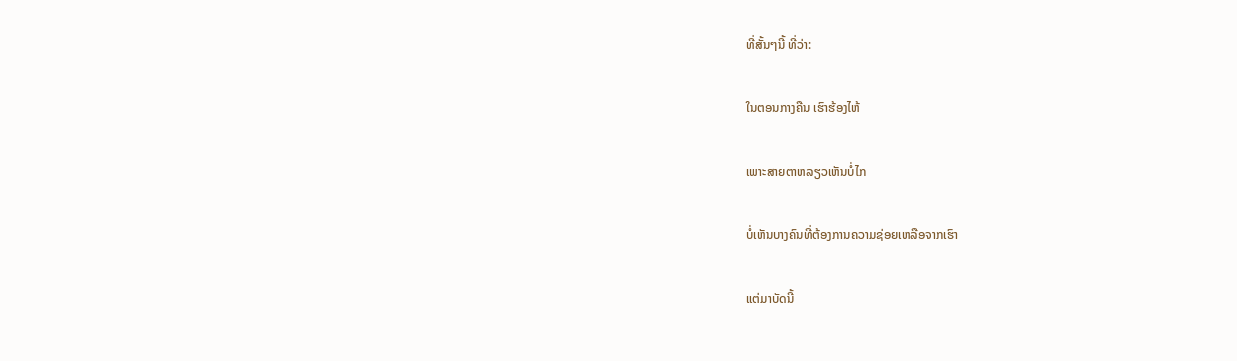ທີ່ສັ້ນໆນີ້ ທີ່ວ່າ:

ໃນຕອນກາງຄືນ ເຮົາຮ້ອງໄຫ້

ເພາະສາຍຕາຫລຽວເຫັນບໍ່ໄກ

ບໍ່ເຫັນບາງຄົນທີ່ຕ້ອງການຄວາມຊ່ອຍເຫລືອຈາກເຮົາ

ແຕ່ມາບັດນີ້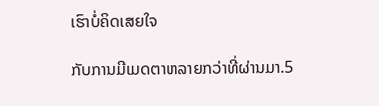ເຮົາບໍ່ຄິດເສຍໃຈ

ກັບການມີເມດຕາຫລາຍກວ່າທີ່ຜ່ານມາ.5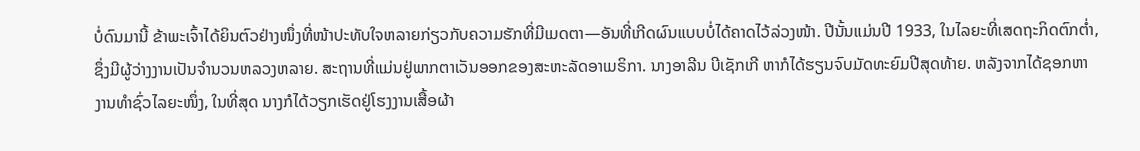ບໍ່ດົນມານີ້ ຂ້າພະເຈົ້າໄດ້ຍິນຕົວຢ່າງໜຶ່ງທີ່ໜ້າປະທັບໃຈຫລາຍກ່ຽວກັບຄວາມຮັກທີ່ມີເມດຕາ—ອັນທີ່ເກີດຜົນແບບບໍ່ໄດ້ຄາດໄວ້ລ່ວງໜ້າ. ປີນັ້ນແມ່ນປີ 1933, ໃນໄລຍະທີ່ເສດຖະກິດຕົກຕ່ຳ, ຊຶ່ງມີຜູ້ວ່າງງານເປັນຈຳນວນຫລວງຫລາຍ. ສະຖານທີ່ແມ່ນຢູ່ພາກຕາເວັນອອກຂອງສະຫະລັດອາເມຣິກາ. ນາງອາລີນ ບີເຊັກເກີ ຫາກໍໄດ້ຮຽນຈົບມັດທະຍົມປີສຸດທ້າຍ. ຫລັງຈາກໄດ້ຊອກຫາງານທຳຊົ່ວໄລຍະໜຶ່ງ, ໃນທີ່ສຸດ ນາງກໍໄດ້ວຽກເຮັດຢູ່ໂຮງງານເສື້ອຜ້າ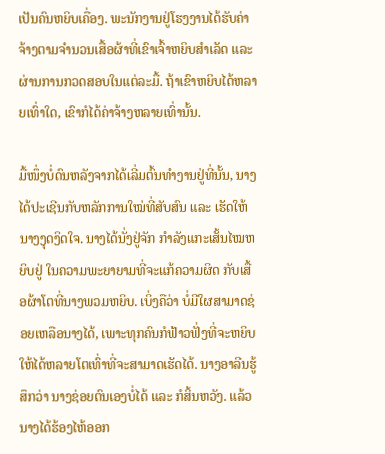ເປັນຄົນຫຍິບເຄື່ອງ. ພະນັກງານຢູ່ໂຮງງານໄດ້ຮັບຄ່າຈ້າງຕາມຈຳນວນເສື້ອຜ້າທີ່ເຂົາເຈົ້າຫຍິບສຳເລັດ ແລະ ຜ່ານການກວດສອບໃນແຕ່ລະມື້. ຖ້າເຂົາຫຍິບໄດ້ຫລາຍເທົ່າໃດ, ເຂົາກໍໄດ້ຄ່າຈ້າງຫລາຍເທົ່ານັ້ນ.

ມື້ໜຶ່ງບໍ່ດົນຫລັງຈາກໄດ້ເລີ່ມຕົ້ນທຳງານຢູ່ທີ່ນັ້ນ, ນາງໄດ້ປະເຊີນກັບຫລັກການໃໝ່ທີ່ສັບສົນ ແລະ ເຮັດໃຫ້ນາງງຸດງິດໃຈ. ນາງໄດ້ນັ່ງຢູ່ຈັກ ກຳລັງແກະເສັ້ນໄໝຫຍິບຢູ່ ໃນຄວາມພະຍາຍາມທີ່ຈະແກ້ຄວາມຜິດ ກັບເສື້ອຜ້າໂຕທີ່ນາງພວມຫຍິບ. ເບິ່ງຄືວ່າ ບໍ່ມີໃຜສາມາດຊ່ອຍເຫລືອນາງໄດ້, ເພາະທຸກຄົນກໍຟ້າວຟັ່ງທີ່ຈະຫຍິບໃຫ້ໄດ້ຫລາຍໂຕເທົ່າທີ່ຈະສາມາດເຮັດໄດ້. ນາງອາລີນຮູ້ສຶກວ່າ ນາງຊ່ອຍຕົນເອງບໍ່ໄດ້ ແລະ ກໍສິ້ນຫວັງ. ແລ້ວນາງໄດ້ຮ້ອງໄຫ້ອອກ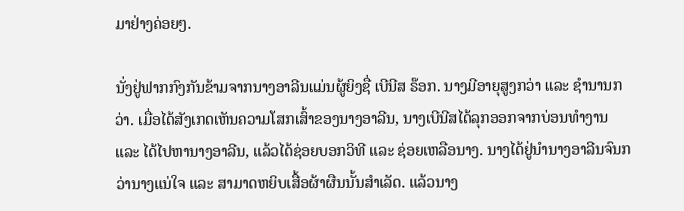ມາຢ່າງຄ່ອຍໆ.

ນັ່ງຢູ່ຟາກກົງກັນຂ້າມຈາກນາງອາລີນແມ່ນຜູ້ຍິງຊື່ ເບີນີສ ຣ໊ອກ. ນາງມີອາຍຸສູງກວ່າ ແລະ ຊຳນານກວ່າ. ເມື່ອໄດ້ສັງເກດເຫັນຄວາມໂສກເສົ້າຂອງນາງອາລີນ, ນາງເບີນີສໄດ້ລຸກອອກຈາກບ່ອນທຳງານ ແລະ ໄດ້ໄປຫານາງອາລີນ, ແລ້ວໄດ້ຊ່ອຍບອກວິທີ ແລະ ຊ່ອຍເຫລືອນາງ. ນາງໄດ້ຢູ່ນຳນາງອາລີນຈົນກວ່ານາງແນ່ໃຈ ແລະ ສາມາດຫຍິບເສື້ອຜ້າຜືນນັ້ນສຳເລັດ. ແລ້ວນາງ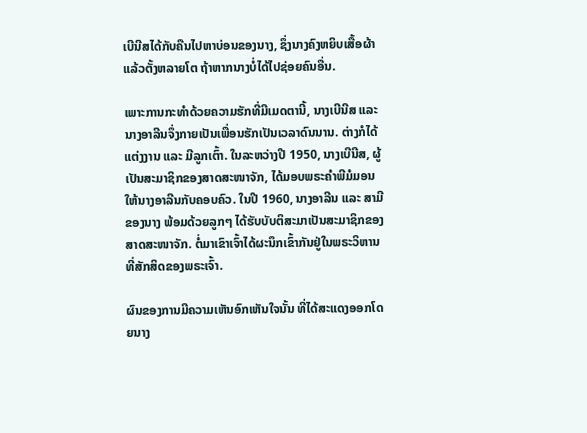ເບີນີສໄດ້ກັບຄືນໄປຫາບ່ອນຂອງນາງ, ຊຶ່ງນາງຄົງຫຍິບເສື້ອຜ້າແລ້ວຕັ້ງຫລາຍໂຕ ຖ້າຫາກນາງບໍ່ໄດ້ໄປຊ່ອຍຄົນອື່ນ.

ເພາະການກະທຳດ້ວຍຄວາມຮັກທີ່ມີເມດຕານີ້, ນາງເບີນີສ ແລະ ນາງອາລີນຈຶ່ງກາຍເປັນເພື່ອນຮັກເປັນເວລາດົນນານ. ຕ່າງກໍໄດ້ແຕ່ງງານ ແລະ ມີລູກເຕົ້າ. ໃນລະຫວ່າງປີ 1950, ນາງເບີນີສ, ຜູ້ເປັນສະມາຊິກຂອງສາດສະໜາຈັກ, ໄດ້ມອບພຣະຄຳພີມໍມອນໃຫ້ນາງອາລີນກັບຄອບຄົວ. ໃນປີ 1960, ນາງອາລີນ ແລະ ສາມີຂອງນາງ ພ້ອມດ້ວຍລູກໆ ໄດ້ຮັບບັບຕິສະມາເປັນສະມາຊິກຂອງສາດສະໜາຈັກ. ຕໍ່ມາເຂົາເຈົ້າໄດ້ຜະນຶກເຂົ້າກັນຢູ່ໃນພຣະວິຫານທີ່ສັກສິດຂອງພຣະເຈົ້າ.

ຜົນຂອງການມີຄວາມເຫັນອົກເຫັນໃຈນັ້ນ ທີ່ໄດ້ສະແດງອອກໂດຍນາງ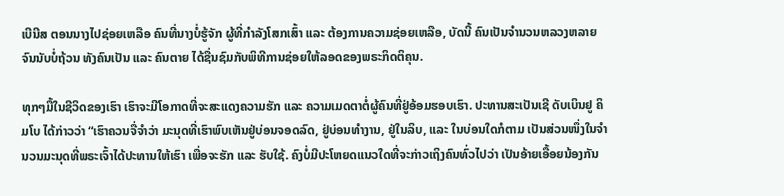ເບີນີສ ຕອນນາງໄປຊ່ອຍເຫລືອ ຄົນທີ່ນາງບໍ່ຮູ້ຈັກ ຜູ້ທີ່ກຳລັງໂສກເສົ້າ ແລະ ຕ້ອງການຄວາມຊ່ອຍເຫລືອ, ບັດນີ້ ຄົນເປັນຈຳນວນຫລວງຫລາຍຈົນນັບບໍ່ຖ້ວນ ທັງຄົນເປັນ ແລະ ຄົນຕາຍ ໄດ້ຊື່ນຊົມກັບພິທີການຊ່ອຍໃຫ້ລອດຂອງພຣະກິດຕິຄຸນ.

ທຸກໆມື້ໃນຊີວິດຂອງເຮົາ ເຮົາຈະມີໂອກາດທີ່ຈະສະແດງຄວາມຮັກ ແລະ ຄວາມເມດຕາຕໍ່ຜູ້ຄົນທີ່ຢູ່ອ້ອມຮອບເຮົາ. ປະທານສະເປັນເຊີ ດັບເບິນຢູ ຄິມໂບ ໄດ້ກ່າວວ່າ “ເຮົາຄວນຈື່ຈຳວ່າ ມະນຸດທີ່ເຮົາພົບເຫັນຢູ່ບ່ອນຈອດລົດ, ຢູ່ບ່ອນທຳງານ, ຢູ່ໃນລິບ, ແລະ ໃນບ່ອນໃດກໍຕາມ ເປັນສ່ວນໜຶ່ງໃນຈຳນວນມະນຸດທີ່ພຣະເຈົ້າໄດ້ປະທານໃຫ້ເຮົາ ເພື່ອຈະຮັກ ແລະ ຮັບໃຊ້. ຄົງບໍ່ມີປະໂຫຍດແນວໃດທີ່ຈະກ່າວເຖິງຄົນທົ່ວໄປວ່າ ເປັນອ້າຍເອື້ອຍນ້ອງກັນ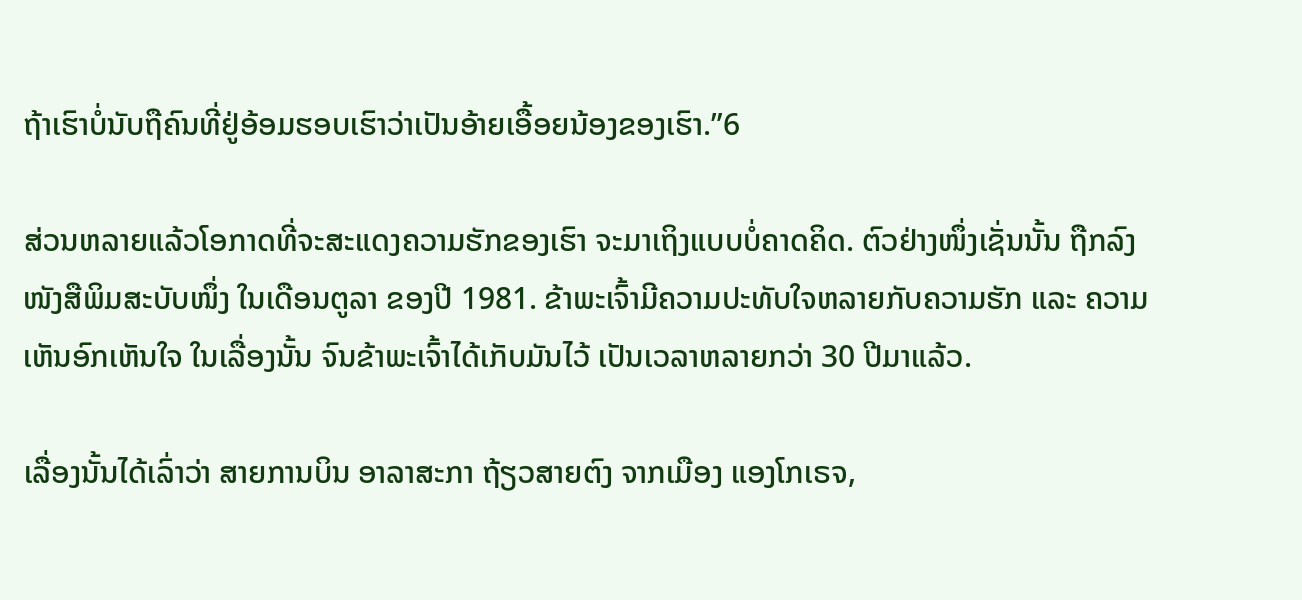ຖ້າເຮົາບໍ່ນັບຖືຄົນທີ່ຢູ່ອ້ອມຮອບເຮົາວ່າເປັນອ້າຍເອື້ອຍນ້ອງຂອງເຮົາ.”6

ສ່ວນຫລາຍແລ້ວໂອກາດທີ່ຈະສະແດງຄວາມຮັກຂອງເຮົາ ຈະມາເຖິງແບບບໍ່ຄາດຄິດ. ຕົວຢ່າງໜຶ່ງເຊັ່ນນັ້ນ ຖືກລົງໜັງສືພິມສະບັບໜຶ່ງ ໃນເດືອນຕູລາ ຂອງປີ 1981. ຂ້າພະເຈົ້າມີຄວາມປະທັບໃຈຫລາຍກັບຄວາມຮັກ ແລະ ຄວາມເຫັນອົກເຫັນໃຈ ໃນເລື່ອງນັ້ນ ຈົນຂ້າພະເຈົ້າໄດ້ເກັບມັນໄວ້ ເປັນເວລາຫລາຍກວ່າ 30 ປີມາແລ້ວ.

ເລື່ອງນັ້ນໄດ້ເລົ່າວ່າ ສາຍການບິນ ອາລາສະກາ ຖ້ຽວສາຍຕົງ ຈາກເມືອງ ແອງໂກເຣຈ,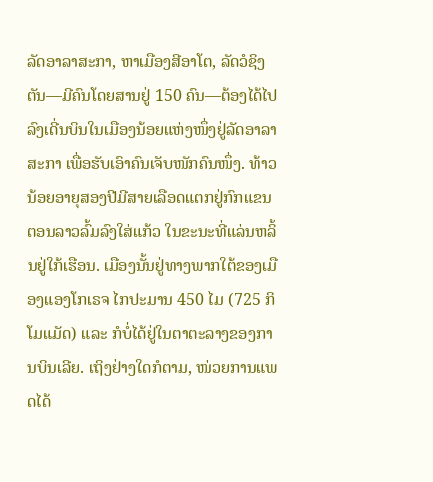ລັດອາລາສະກາ, ຫາເມືອງສີອາໂຕ, ລັດວໍຊິງຕັນ—ມີຄົນໂດຍສານຢູ່ 150 ຄົນ—ຕ້ອງໄດ້ໄປລົງເດີ່ນບິນໃນເມືອງນ້ອຍແຫ່ງໜຶ່ງຢູ່ລັດອາລາສະກາ ເພື່ອຮັບເອົາຄົນເຈັບໜັກຄົນໜຶ່ງ. ທ້າວນ້ອຍອາຍຸສອງປີມີສາຍເລືອດແຕກຢູ່ກົກແຂນ ຕອນລາວລົ້ມລົງໃສ່ແກ້ວ ໃນຂະນະທີ່ແລ່ນຫລິ້ນຢູ່ໃກ້ເຮືອນ. ເມືອງນັ້ນຢູ່ທາງພາກໃຕ້ຂອງເມືອງແອງໂກເຣຈ ໄກປະມານ 450 ໄມ (725 ກິໂມແມັດ) ແລະ ກໍບໍ່ໄດ້ຢູ່ໃນຕາຕະລາງຂອງການບິນເລີຍ. ເຖິງຢ່າງໃດກໍຕາມ, ໜ່ວຍການແພດໄດ້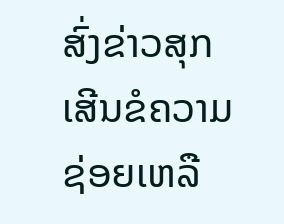ສົ່ງຂ່າວສຸກເສີນຂໍຄວາມຊ່ອຍເຫລື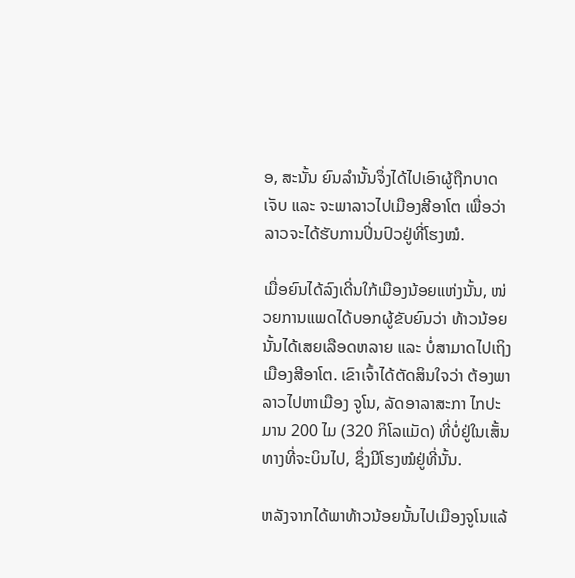ອ, ສະນັ້ນ ຍົນລຳນັ້ນຈຶ່ງໄດ້ໄປເອົາຜູ້ຖືກບາດເຈັບ ແລະ ຈະພາລາວໄປເມືອງສີອາໂຕ ເພື່ອວ່າລາວຈະໄດ້ຮັບການປິ່ນປົວຢູ່ທີ່ໂຮງໝໍ.

ເມື່ອຍົນໄດ້ລົງເດີ່ນໃກ້ເມືອງນ້ອຍແຫ່ງນັ້ນ, ໜ່ວຍການແພດໄດ້ບອກຜູ້ຂັບຍົນວ່າ ທ້າວນ້ອຍນັ້ນໄດ້ເສຍເລືອດຫລາຍ ແລະ ບໍ່ສາມາດໄປເຖິງເມືອງສີອາໂຕ. ເຂົາເຈົ້າໄດ້ຕັດສິນໃຈວ່າ ຕ້ອງພາລາວໄປຫາເມືອງ ຈູໂນ, ລັດອາລາສະກາ ໄກປະມານ 200 ໄມ (320 ກິໂລແມັດ) ທີ່ບໍ່ຢູ່ໃນເສັ້ນທາງທີ່ຈະບິນໄປ, ຊຶ່ງມີໂຮງໝໍຢູ່ທີ່ນັ້ນ.

ຫລັງຈາກໄດ້ພາທ້າວນ້ອຍນັ້ນໄປເມືອງຈູໂນແລ້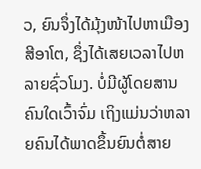ວ, ຍົນຈຶ່ງໄດ້ມຸ້ງໜ້າໄປຫາເມືອງສີອາໂຕ, ຊຶ່ງໄດ້ເສຍເວລາໄປຫລາຍຊົ່ວໂມງ. ບໍ່ມີຜູ້ໂດຍສານຄົນໃດເວົ້າຈົ່ມ ເຖິງແມ່ນວ່າຫລາຍຄົນໄດ້ພາດຂຶ້ນຍົນຕໍ່ສາຍ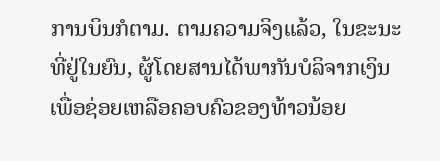ການບິນກໍຕາມ. ຕາມຄວາມຈິງແລ້ວ, ໃນຂະນະທີ່ຢູ່ໃນຍົນ, ຜູ້ໂດຍສານໄດ້ພາກັນບໍລິຈາກເງິນເພື່ອຊ່ອຍເຫລືອຄອບຄົວຂອງທ້າວນ້ອຍ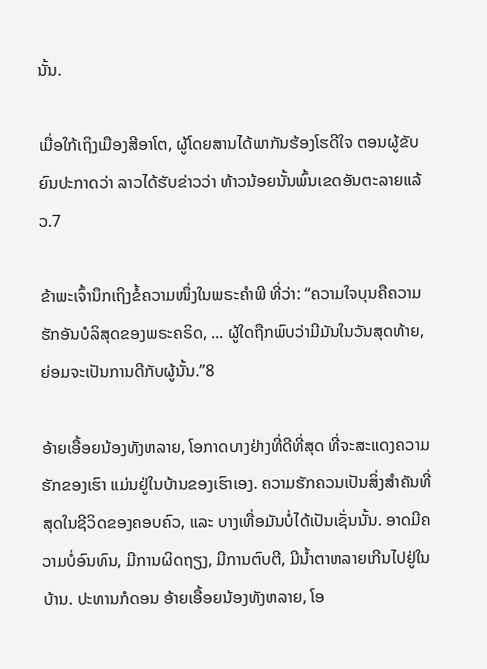ນັ້ນ.

ເມື່ອໃກ້ເຖິງເມືອງສີອາໂຕ, ຜູ້ໂດຍສານໄດ້ພາກັນຮ້ອງໂຮດີໃຈ ຕອນຜູ້ຂັບຍົນປະກາດວ່າ ລາວໄດ້ຮັບຂ່າວວ່າ ທ້າວນ້ອຍນັ້ນພົ້ນເຂດອັນຕະລາຍແລ້ວ.7

ຂ້າພະເຈົ້ານຶກເຖິງຂໍ້ຄວາມໜຶ່ງໃນພຣະຄຳພີ ທີ່ວ່າ: “ຄວາມໃຈບຸນຄືຄວາມຮັກອັນບໍລິສຸດຂອງພຣະຄຣິດ, ... ຜູ້ໃດຖືກພົບວ່າມີມັນໃນວັນສຸດທ້າຍ, ຍ່ອມຈະເປັນການດີກັບຜູ້ນັ້ນ.”8

ອ້າຍເອື້ອຍນ້ອງທັງຫລາຍ, ໂອກາດບາງຢ່າງທີ່ດີທີ່ສຸດ ທີ່ຈະສະແດງຄວາມຮັກຂອງເຮົາ ແມ່ນຢູ່ໃນບ້ານຂອງເຮົາເອງ. ຄວາມຮັກຄວນເປັນສິ່ງສຳຄັນທີ່ສຸດໃນຊີວິດຂອງຄອບຄົວ, ແລະ ບາງເທື່ອມັນບໍ່ໄດ້ເປັນເຊັ່ນນັ້ນ. ອາດມີຄວາມບໍ່ອົນທົນ, ມີການຜິດຖຽງ, ມີການຕົບຕີ, ມີນ້ຳຕາຫລາຍເກີນໄປຢູ່ໃນບ້ານ. ປະທານກໍດອນ ອ້າຍເອື້ອຍນ້ອງທັງຫລາຍ, ໂອ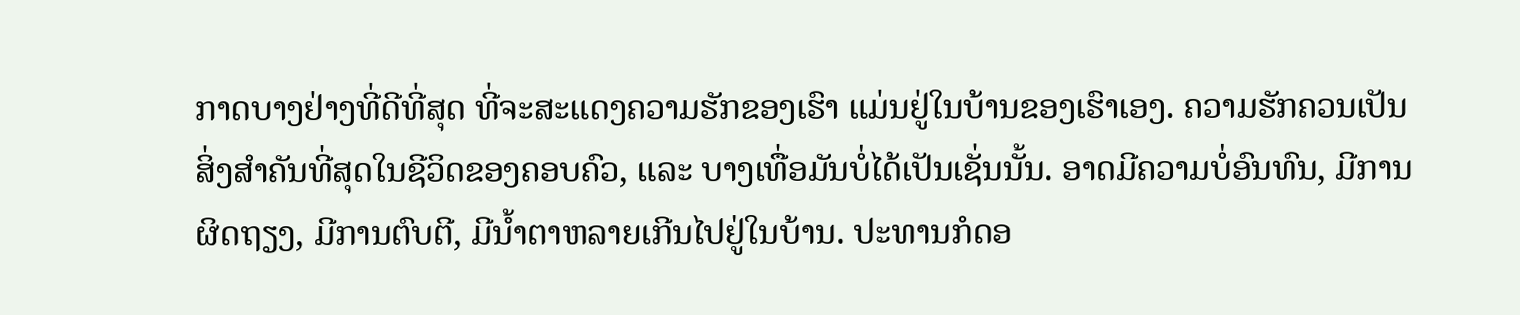ກາດບາງຢ່າງທີ່ດີທີ່ສຸດ ທີ່ຈະສະແດງຄວາມຮັກຂອງເຮົາ ແມ່ນຢູ່ໃນບ້ານຂອງເຮົາເອງ. ຄວາມຮັກຄວນເປັນສິ່ງສຳຄັນທີ່ສຸດໃນຊີວິດຂອງຄອບຄົວ, ແລະ ບາງເທື່ອມັນບໍ່ໄດ້ເປັນເຊັ່ນນັ້ນ. ອາດມີຄວາມບໍ່ອົນທົນ, ມີການຜິດຖຽງ, ມີການຕົບຕີ, ມີນ້ຳຕາຫລາຍເກີນໄປຢູ່ໃນບ້ານ. ປະທານກໍດອ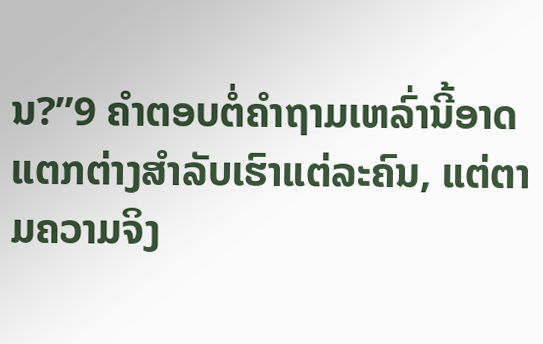ນ?”9 ຄຳຕອບຕໍ່ຄຳຖາມເຫລົ່ານີ້ອາດແຕກຕ່າງສຳລັບເຮົາແຕ່ລະຄົນ, ແຕ່ຕາມຄວາມຈິງ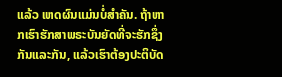ແລ້ວ ເຫດຜົນແມ່ນບໍ່ສຳຄັນ. ຖ້າຫາກເຮົາຮັກສາພຣະບັນຍັດທີ່ຈະຮັກຊຶ່ງກັນແລະກັນ, ແລ້ວເຮົາຕ້ອງປະຕິບັດ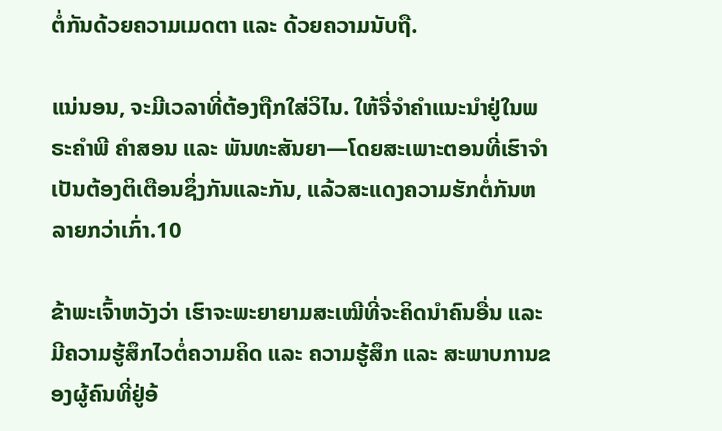ຕໍ່ກັນດ້ວຍຄວາມເມດຕາ ແລະ ດ້ວຍຄວາມນັບຖື.

ແນ່ນອນ, ຈະມີເວລາທີ່ຕ້ອງຖືກໃສ່ວິໄນ. ໃຫ້ຈື່ຈຳຄຳແນະນຳຢູ່ໃນພຣະຄຳພີ ຄຳສອນ ແລະ ພັນທະສັນຍາ—ໂດຍສະເພາະຕອນທີ່ເຮົາຈຳເປັນຕ້ອງຕິເຕືອນຊຶ່ງກັນແລະກັນ, ແລ້ວສະແດງຄວາມຮັກຕໍ່ກັນຫລາຍກວ່າເກົ່າ.10

ຂ້າພະເຈົ້າຫວັງວ່າ ເຮົາຈະພະຍາຍາມສະເໝີທີ່ຈະຄິດນຳຄົນອື່ນ ແລະ ມີຄວາມຮູ້ສຶກໄວຕໍ່ຄວາມຄິດ ແລະ ຄວາມຮູ້ສຶກ ແລະ ສະພາບການຂອງຜູ້ຄົນທີ່ຢູ່ອ້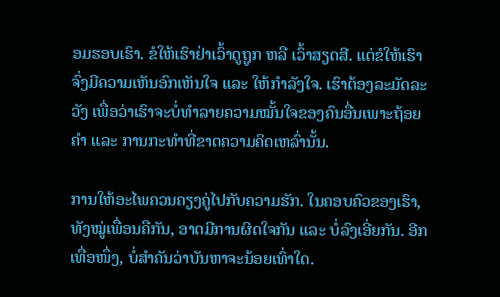ອມຮອບເຮົາ. ຂໍໃຫ້ເຮົາຢ່າເວົ້າດູຖູກ ຫລື ເວົ້າສຽດສີ. ແຕ່ຂໍໃຫ້ເຮົາຈົ່ງມີຄວາມເຫັນອົກເຫັນໃຈ ແລະ ໃຫ້ກຳລັງໃຈ. ເຮົາຕ້ອງລະມັດລະວັງ ເພື່ອວ່າເຮົາຈະບໍ່ທຳລາຍຄວາມໝັ້ນໃຈຂອງຄົນອື່ນເພາະຖ້ອຍຄຳ ແລະ ການກະທຳທີ່ຂາດຄວາມຄິດເຫລົ່ານັ້ນ.

ການໃຫ້ອະໄພຄວນຄຽງຄູ່ໄປກັບຄວາມຮັກ. ໃນຄອບຄົວຂອງເຮົາ, ທັງໝູ່ເພື່ອນຄືກັນ, ອາດມີການຜິດໃຈກັນ ແລະ ບໍ່ລົງເອີ່ຍກັນ. ອີກເທື່ອໜຶ່ງ, ບໍ່ສຳຄັນວ່າບັນຫາຈະນ້ອຍເທົ່າໃດ.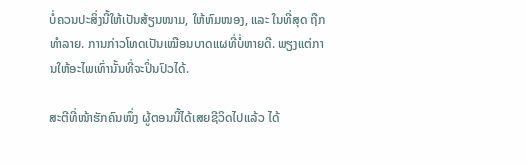ບໍ່ຄວນປະສິ່ງນີ້ໃຫ້ເປັນສ້ຽນໜາມ, ໃຫ້ຫົມໜອງ, ແລະ ໃນທີ່ສຸດ ຖືກທຳລາຍ. ການກ່າວໂທດເປັນເໝືອນບາດແຜທີ່ບໍ່ຫາຍດີ. ພຽງແຕ່ການໃຫ້ອະໄພເທົ່ານັ້ນທີ່ຈະປິ່ນປົວໄດ້.

ສະຕີທີ່ໜ້າຮັກຄົນໜຶ່ງ ຜູ້ຕອນນີ້ໄດ້ເສຍຊີວິດໄປແລ້ວ ໄດ້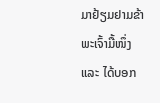ມາຢ້ຽມຢາມຂ້າພະເຈົ້າມື້ໜຶ່ງ ແລະ ໄດ້ບອກ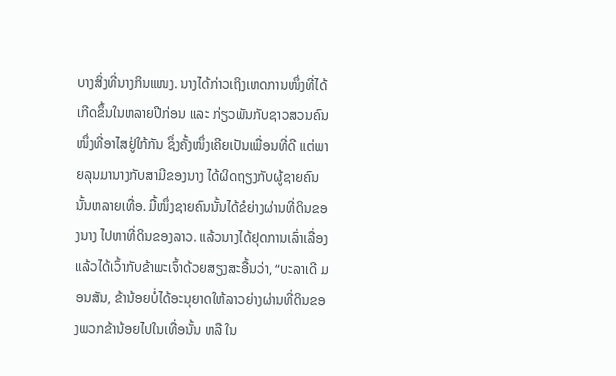ບາງສິ່ງທີ່ນາງກິນແໜງ. ນາງໄດ້ກ່າວເຖິງເຫດການໜຶ່ງທີ່ໄດ້ເກີດຂຶ້ນໃນຫລາຍປີກ່ອນ ແລະ ກ່ຽວພັນກັບຊາວສວນຄົນໜຶ່ງທີ່ອາໄສຢູ່ໃກ້ກັນ ຊຶ່ງຄັ້ງໜຶ່ງເຄີຍເປັນເພື່ອນທີ່ດີ ແຕ່ພາຍລຸນມານາງກັບສາມີຂອງນາງ ໄດ້ຜິດຖຽງກັບຜູ້ຊາຍຄົນນັ້ນຫລາຍເທື່ອ. ມື້ໜຶ່ງຊາຍຄົນນັ້ນໄດ້ຂໍຍ່າງຜ່ານທີ່ດິນຂອງນາງ ໄປຫາທີ່ດິນຂອງລາວ. ແລ້ວນາງໄດ້ຢຸດການເລົ່າເລື່ອງ ແລ້ວໄດ້ເວົ້າກັບຂ້າພະເຈົ້າດ້ວຍສຽງສະອື້ນວ່າ, “ບະລາເດີ ມອນສັນ, ຂ້ານ້ອຍບໍ່ໄດ້ອະນຸຍາດໃຫ້ລາວຍ່າງຜ່ານທີ່ດິນຂອງພວກຂ້ານ້ອຍໄປໃນເທື່ອນັ້ນ ຫລື ໃນ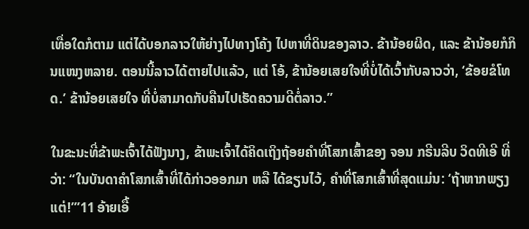ເທື່ອໃດກໍຕາມ ແຕ່ໄດ້ບອກລາວໃຫ້ຍ່າງໄປທາງໂຄ້ງ ໄປຫາທີ່ດິນຂອງລາວ. ຂ້ານ້ອຍຜິດ, ແລະ ຂ້ານ້ອຍກໍກິນແໜງຫລາຍ. ຕອນນີ້ລາວໄດ້ຕາຍໄປແລ້ວ, ແຕ່ ໂອ້, ຂ້ານ້ອຍເສຍໃຈທີ່ບໍ່ໄດ້ເວົ້າກັບລາວວ່າ, ‘ຂ້ອຍຂໍໂທດ.’ ຂ້ານ້ອຍເສຍໃຈ ທີ່ບໍ່ສາມາດກັບຄືນໄປເຮັດຄວາມດີຕໍ່ລາວ.”

ໃນຂະນະທີ່ຂ້າພະເຈົ້າໄດ້ຟັງນາງ, ຂ້າພະເຈົ້າໄດ້ຄິດເຖິງຖ້ອຍຄຳທີ່ໂສກເສົ້າຂອງ ຈອນ ກຣີນລີບ ວິດທີເອີ ທີ່ວ່າ: “ໃນບັນດາຄຳໂສກເສົ້າທີ່ໄດ້ກ່າວອອກມາ ຫລື ໄດ້ຂຽນໄວ້, ຄຳທີ່ໂສກເສົ້າທີ່ສຸດແມ່ນ: ‘ຖ້າຫາກພຽງແຕ່!’”11 ອ້າຍເອື້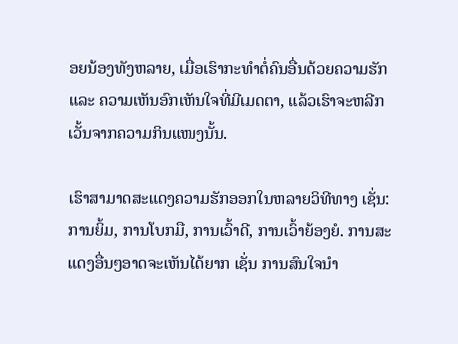ອຍນ້ອງທັງຫລາຍ, ເມື່ອເຮົາກະທຳຕໍ່ຄົນອື່ນດ້ວຍຄວາມຮັກ ແລະ ຄວາມເຫັນອົກເຫັນໃຈທີ່ມີເມດຕາ, ແລ້ວເຮົາຈະຫລີກເວັ້ນຈາກຄວາມກິນແໜງນັ້ນ.

ເຮົາສາມາດສະແດງຄວາມຮັກອອກໃນຫລາຍວິທີທາງ ເຊັ່ນ: ການຍິ້ມ, ການໂບກມື, ການເວົ້າດີ, ການເວົ້າຍ້ອງຍໍ. ການສະແດງອື່ນໆອາດຈະເຫັນໄດ້ຍາກ ເຊັ່ນ ການສົນໃຈນຳ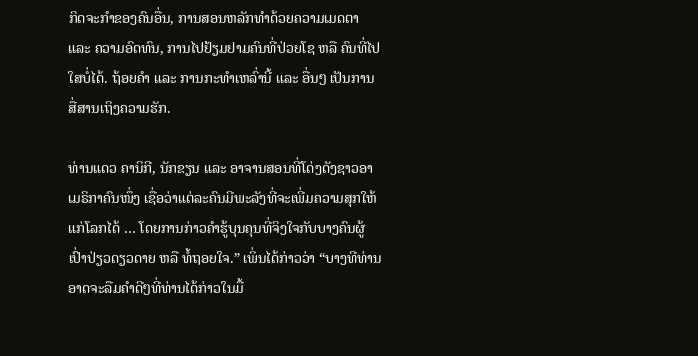ກິດຈະກຳຂອງຄົນອື່ນ, ການສອນຫລັກທຳດ້ວຍຄວາມເມດຕາ ແລະ ຄວາມອົດທົນ, ການໄປຢ້ຽມຢາມຄົນທີ່ປ່ວຍໂຊ ຫລື ຄົນທີ່ໄປໃສບໍ່ໄດ້. ຖ້ອຍຄຳ ແລະ ການກະທຳເຫລົ່ານີ້ ແລະ ອື່ນໆ ເປັນການສື່ສານເຖິງຄວາມຮັກ.

ທ່ານແດວ ຄານິກີ, ນັກຂຽນ ແລະ ອາຈານສອນທີ່ໂດ່ງດັງຊາວອາເມຣິກາຄົນໜຶ່ງ ເຊື່ອວ່າແຕ່ລະຄົນມີພະລັງທີ່ຈະເພີ່ມຄວາມສຸກໃຫ້ແກ່ໂລກໄດ້ … ໂດຍການກ່າວຄຳຮູ້ບຸນຄຸນທີ່ຈິງໃຈກັບບາງຄົນຜູ້ເປົ່າປ່ຽວດຽວດາຍ ຫລື ທໍ້ຖອຍໃຈ.” ເພິ່ນໄດ້ກ່າວວ່າ “ບາງທີທ່ານອາດຈະລືມຄຳດີໆທີ່ທ່ານໄດ້ກ່າວໃນມື້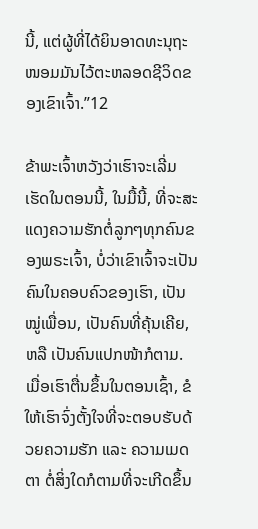ນີ້, ແຕ່ຜູ້ທີ່ໄດ້ຍິນອາດທະນຸຖະໜອມມັນໄວ້ຕະຫລອດຊີວິດຂອງເຂົາເຈົ້າ.”12

ຂ້າພະເຈົ້າຫວັງວ່າເຮົາຈະເລີ່ມເຮັດໃນຕອນນີ້, ໃນມື້ນີ້, ທີ່ຈະສະແດງຄວາມຮັກຕໍ່ລູກໆທຸກຄົນຂອງພຣະເຈົ້າ, ບໍ່ວ່າເຂົາເຈົ້າຈະເປັນຄົນໃນຄອບຄົວຂອງເຮົາ, ເປັນໝູ່ເພື່ອນ, ເປັນຄົນທີ່ຄຸ້ນເຄີຍ, ຫລື ເປັນຄົນແປກໜ້າກໍຕາມ. ເມື່ອເຮົາຕື່ນຂຶ້ນໃນຕອນເຊົ້າ, ຂໍໃຫ້ເຮົາຈົ່ງຕັ້ງໃຈທີ່ຈະຕອບຮັບດ້ວຍຄວາມຮັກ ແລະ ຄວາມເມດຕາ ຕໍ່ສິ່ງໃດກໍຕາມທີ່ຈະເກີດຂຶ້ນ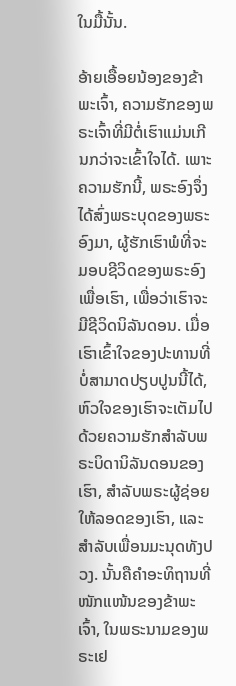ໃນມື້ນັ້ນ.

ອ້າຍເອື້ອຍນ້ອງຂອງຂ້າພະເຈົ້າ, ຄວາມຮັກຂອງພຣະເຈົ້າທີ່ມີຕໍ່ເຮົາແມ່ນເກີນກວ່າຈະເຂົ້າໃຈໄດ້. ເພາະຄວາມຮັກນີ້, ພຣະອົງຈຶ່ງໄດ້ສົ່ງພຣະບຸດຂອງພຣະອົງມາ, ຜູ້ຮັກເຮົາພໍທີ່ຈະມອບຊີວິດຂອງພຣະອົງເພື່ອເຮົາ, ເພື່ອວ່າເຮົາຈະມີຊີວິດນິລັນດອນ. ເມື່ອເຮົາເຂົ້າໃຈຂອງປະທານທີ່ບໍ່ສາມາດປຽບປູນນີ້ໄດ້, ຫົວໃຈຂອງເຮົາຈະເຕັມໄປດ້ວຍຄວາມຮັກສຳລັບພຣະບິດານິລັນດອນຂອງເຮົາ, ສຳລັບພຣະຜູ້ຊ່ອຍໃຫ້ລອດຂອງເຮົາ, ແລະ ສຳລັບເພື່ອນມະນຸດທັງປວງ. ນັ້ນຄືຄຳອະທິຖານທີ່ໜັກແໜ້ນຂອງຂ້າພະເຈົ້າ, ໃນພຣະນາມຂອງພຣະເຢ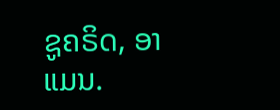ຊູຄຣິດ, ອາແມນ.